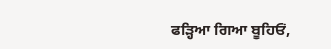ਫੜ੍ਹਿਆ ਗਿਆ ਬੂਹਿਓਂ,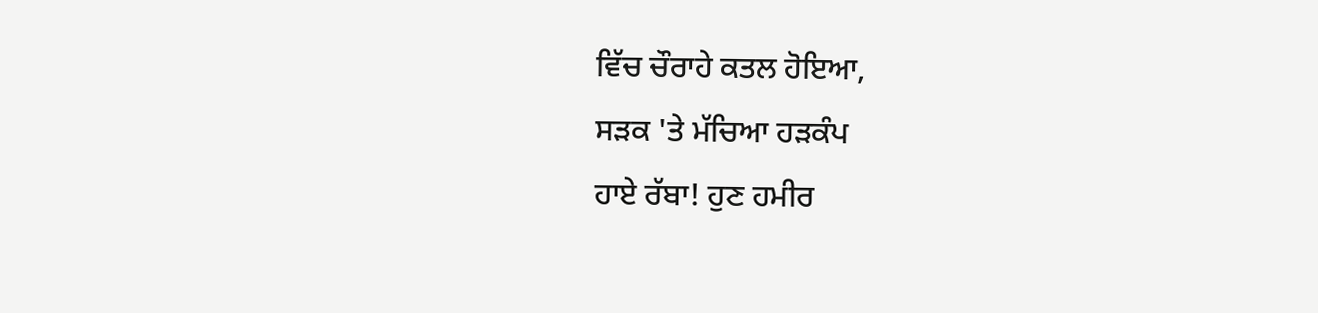ਵਿੱਚ ਚੌਰਾਹੇ ਕਤਲ ਹੋਇਆ,
ਸੜਕ 'ਤੇ ਮੱਚਿਆ ਹੜਕੰਪ
ਹਾਏ ਰੱਬਾ! ਹੁਣ ਹਮੀਰ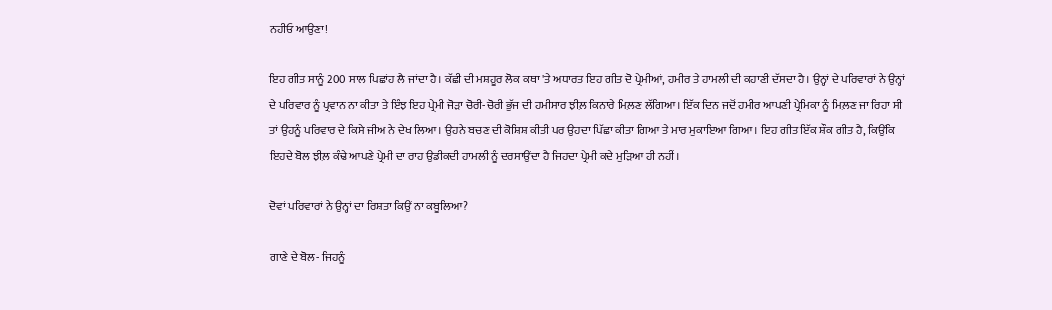ਨਹੀਓ ਆਉਣਾ!

ਇਹ ਗੀਤ ਸਾਨੂੰ 200 ਸਾਲ ਪਿਛਾਂਹ ਲੈ ਜਾਂਦਾ ਹੈ। ਕੱਛੀ ਦੀ ਮਸ਼ਹੂਰ ਲੋਕ ਕਥਾ 'ਤੇ ਅਧਾਰਤ ਇਹ ਗੀਤ ਦੋ ਪ੍ਰੇਮੀਆਂ, ਹਮੀਰ ਤੇ ਹਾਮਲੀ ਦੀ ਕਹਾਣੀ ਦੱਸਦਾ ਹੈ। ਉਨ੍ਹਾਂ ਦੇ ਪਰਿਵਾਰਾਂ ਨੇ ਉਨ੍ਹਾਂ ਦੇ ਪਰਿਵਾਰ ਨੂੰ ਪ੍ਰਵਾਨ ਨਾ ਕੀਤਾ ਤੇ ਇੰਝ ਇਹ ਪ੍ਰੇਮੀ ਜੋੜਾ ਚੋਰੀ-ਚੋਰੀ ਭੁੱਜ ਦੀ ਹਮੀਸਾਰ ਝੀਲ਼ ਕਿਨਾਰੇ ਮਿਲ਼ਣ ਲੱਗਿਆ। ਇੱਕ ਦਿਨ ਜਦੋਂ ਹਮੀਰ ਆਪਣੀ ਪ੍ਰੇਮਿਕਾ ਨੂੰ ਮਿਲ਼ਣ ਜਾ ਰਿਹਾ ਸੀ ਤਾਂ ਉਹਨੂੰ ਪਰਿਵਾਰ ਦੇ ਕਿਸੇ ਜੀਅ ਨੇ ਦੇਖ ਲਿਆ। ਉਹਨੇ ਬਚਣ ਦੀ ਕੋਸ਼ਿਸ਼ ਕੀਤੀ ਪਰ ਉਹਦਾ ਪਿੱਛਾ ਕੀਤਾ ਗਿਆ ਤੇ ਮਾਰ ਮੁਕਾਇਆ ਗਿਆ। ਇਹ ਗੀਤ ਇੱਕ ਸ਼ੌਕ ਗੀਤ ਹੈ, ਕਿਉਂਕਿ ਇਹਦੇ ਬੋਲ ਝੀਲ਼ ਕੰਢੇ ਆਪਣੇ ਪ੍ਰੇਮੀ ਦਾ ਰਾਹ ਉਡੀਕਦੀ ਹਾਮਲੀ ਨੂੰ ਦਰਸਾਉਂਦਾ ਹੈ ਜਿਹਦਾ ਪ੍ਰੇਮੀ ਕਦੇ ਮੁੜਿਆ ਹੀ ਨਹੀਂ।

ਦੋਵਾਂ ਪਰਿਵਾਰਾਂ ਨੇ ਉਨ੍ਹਾਂ ਦਾ ਰਿਸ਼ਤਾ ਕਿਉਂ ਨਾ ਕਬੂਲਿਆ?

ਗਾਣੇ ਦੇ ਬੋਲ- ਜਿਹਨੂੰ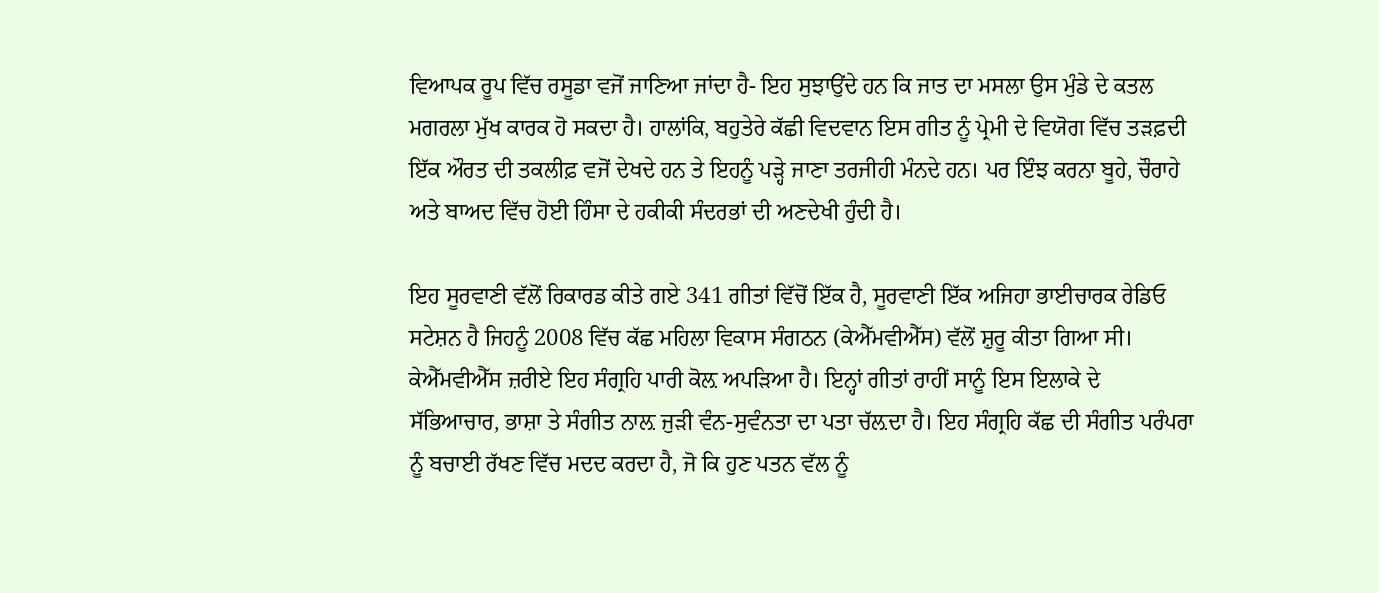ਵਿਆਪਕ ਰੂਪ ਵਿੱਚ ਰਸੂਡਾ ਵਜੋਂ ਜਾਣਿਆ ਜਾਂਦਾ ਹੈ- ਇਹ ਸੁਝਾਉਂਦੇ ਹਨ ਕਿ ਜਾਤ ਦਾ ਮਸਲਾ ਉਸ ਮੁੰਡੇ ਦੇ ਕਤਲ ਮਗਰਲਾ ਮੁੱਖ ਕਾਰਕ ਹੋ ਸਕਦਾ ਹੈ। ਹਾਲਾਂਕਿ, ਬਹੁਤੇਰੇ ਕੱਛੀ ਵਿਦਵਾਨ ਇਸ ਗੀਤ ਨੂੰ ਪ੍ਰੇਮੀ ਦੇ ਵਿਯੋਗ ਵਿੱਚ ਤੜਫ਼ਦੀ ਇੱਕ ਔਰਤ ਦੀ ਤਕਲੀਫ਼ ਵਜੋਂ ਦੇਖਦੇ ਹਨ ਤੇ ਇਹਨੂੰ ਪੜ੍ਹੇ ਜਾਣਾ ਤਰਜੀਹੀ ਮੰਨਦੇ ਹਨ। ਪਰ ਇੰਝ ਕਰਨਾ ਬੂਹੇ, ਚੌਰਾਹੇ ਅਤੇ ਬਾਅਦ ਵਿੱਚ ਹੋਈ ਹਿੰਸਾ ਦੇ ਹਕੀਕੀ ਸੰਦਰਭਾਂ ਦੀ ਅਣਦੇਖੀ ਹੁੰਦੀ ਹੈ।

ਇਹ ਸੂਰਵਾਣੀ ਵੱਲੋਂ ਰਿਕਾਰਡ ਕੀਤੇ ਗਏ 341 ਗੀਤਾਂ ਵਿੱਚੋਂ ਇੱਕ ਹੈ, ਸੂਰਵਾਣੀ ਇੱਕ ਅਜਿਹਾ ਭਾਈਚਾਰਕ ਰੇਡਿਓ ਸਟੇਸ਼ਨ ਹੈ ਜਿਹਨੂੰ 2008 ਵਿੱਚ ਕੱਛ ਮਹਿਲਾ ਵਿਕਾਸ ਸੰਗਠਨ (ਕੇਐੱਮਵੀਐੱਸ) ਵੱਲੋਂ ਸ਼ੁਰੂ ਕੀਤਾ ਗਿਆ ਸੀ। ਕੇਐੱਮਵੀਐੱਸ ਜ਼ਰੀਏ ਇਹ ਸੰਗ੍ਰਹਿ ਪਾਰੀ ਕੋਲ਼ ਅਪੜਿਆ ਹੈ। ਇਨ੍ਹਾਂ ਗੀਤਾਂ ਰਾਹੀਂ ਸਾਨੂੰ ਇਸ ਇਲਾਕੇ ਦੇ ਸੱਭਿਆਚਾਰ, ਭਾਸ਼ਾ ਤੇ ਸੰਗੀਤ ਨਾਲ਼ ਜੁੜੀ ਵੰਨ-ਸੁਵੰਨਤਾ ਦਾ ਪਤਾ ਚੱਲ਼ਦਾ ਹੈ। ਇਹ ਸੰਗ੍ਰਹਿ ਕੱਛ ਦੀ ਸੰਗੀਤ ਪਰੰਪਰਾ ਨੂੰ ਬਚਾਈ ਰੱਖਣ ਵਿੱਚ ਮਦਦ ਕਰਦਾ ਹੈ, ਜੋ ਕਿ ਹੁਣ ਪਤਨ ਵੱਲ ਨੂੰ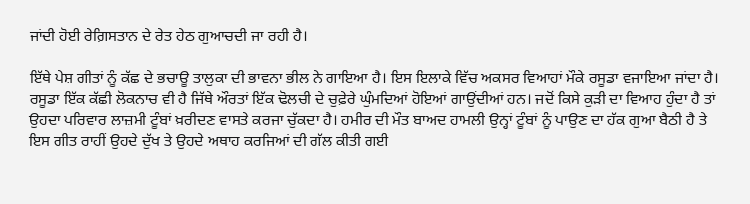ਜਾਂਦੀ ਹੋਈ ਰੇਗ਼ਿਸਤਾਨ ਦੇ ਰੇਤ ਹੇਠ ਗੁਆਚਦੀ ਜਾ ਰਹੀ ਹੈ।

ਇੱਥੇ ਪੇਸ਼ ਗੀਤਾਂ ਨੂੰ ਕੱਛ ਦੇ ਭਚਾਊ ਤਾਲੁਕਾ ਦੀ ਭਾਵਨਾ ਭੀਲ ਨੇ ਗਾਇਆ ਹੈ। ਇਸ ਇਲਾਕੇ ਵਿੱਚ ਅਕਸਰ ਵਿਆਹਾਂ ਮੌਕੇ ਰਸੂਡਾ ਵਜਾਇਆ ਜਾਂਦਾ ਹੈ। ਰਸੂਡਾ ਇੱਕ ਕੱਛੀ ਲੋਕਨਾਚ ਵੀ ਹੈ ਜਿੱਥੇ ਔਰਤਾਂ ਇੱਕ ਢੋਲਚੀ ਦੇ ਚੁਫ਼ੇਰੇ ਘੁੰਮਦਿਆਂ ਹੋਇਆਂ ਗਾਉਂਦੀਆਂ ਹਨ। ਜਦੋਂ ਕਿਸੇ ਕੁੜੀ ਦਾ ਵਿਆਹ ਹੁੰਦਾ ਹੈ ਤਾਂ ਉਹਦਾ ਪਰਿਵਾਰ ਲਾਜ਼ਮੀ ਟੂੰਬਾਂ ਖ਼ਰੀਦਣ ਵਾਸਤੇ ਕਰਜਾ ਚੁੱਕਦਾ ਹੈ। ਹਮੀਰ ਦੀ ਮੌਤ ਬਾਅਦ ਹਾਮਲੀ ਉਨ੍ਹਾਂ ਟੂੰਬਾਂ ਨੂੰ ਪਾਉਣ ਦਾ ਹੱਕ ਗੁਆ ਬੈਠੀ ਹੈ ਤੇ ਇਸ ਗੀਤ ਰਾਹੀਂ ਉਹਦੇ ਦੁੱਖ ਤੇ ਉਹਦੇ ਅਥਾਹ ਕਰਜਿਆਂ ਦੀ ਗੱਲ ਕੀਤੀ ਗਈ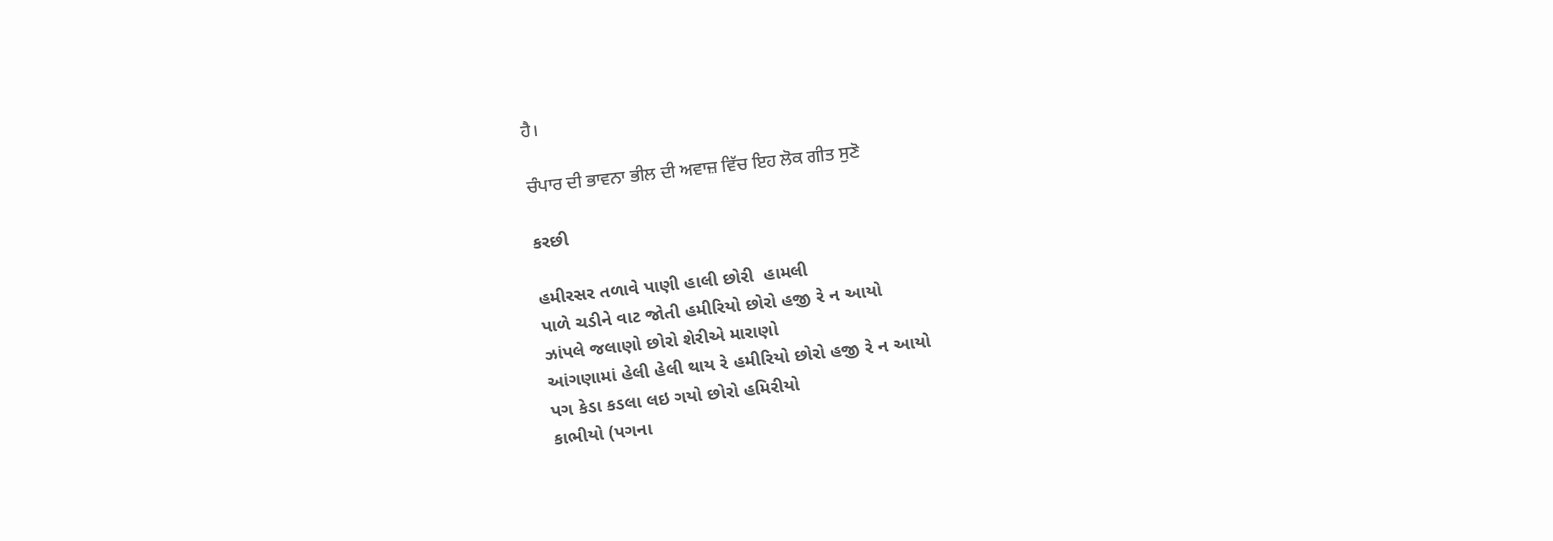ਹੈ।

ਚੰਪਾਰ ਦੀ ਭਾਵਨਾ ਭੀਲ ਦੀ ਅਵਾਜ਼ ਵਿੱਚ ਇਹ ਲੋਕ ਗੀਤ ਸੁਣੋ

કરછી

હમીરસર તળાવે પાણી હાલી છોરી  હામલી
પાળે ચડીને વાટ જોતી હમીરિયો છોરો હજી રે ન આયો
ઝાંપલે જલાણો છોરો શેરીએ મારાણો
આંગણામાં હેલી હેલી થાય રે હમીરિયો છોરો હજી રે ન આયો
પગ કેડા કડલા લઇ ગયો છોરો હમિરીયો
કાભીયો (પગના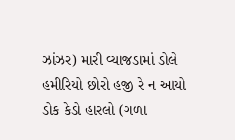ઝાંઝર) મારી વ્યાજડામાં ડોલે હમીરિયો છોરો હજી રે ન આયો
ડોક કેડો હારલો (ગળા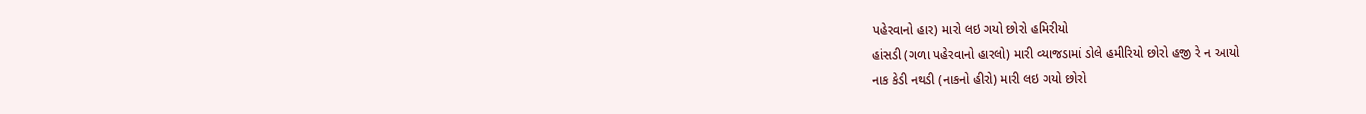પહેરવાનો હાર) મારો લઇ ગયો છોરો હમિરીયો
હાંસડી (ગળા પહેરવાનો હારલો) મારી વ્યાજડામાં ડોલે હમીરિયો છોરો હજી રે ન આયો
નાક કેડી નથડી (નાકનો હીરો) મારી લઇ ગયો છોરો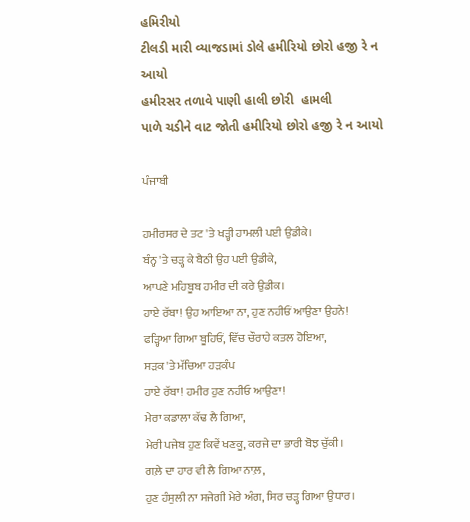હમિરીયો
ટીલડી મારી વ્યાજડામાં ડોલે હમીરિયો છોરો હજી રે ન આયો
હમીરસર તળાવે પાણી હાલી છોરી  હામલી
પાળે ચડીને વાટ જોતી હમીરિયો છોરો હજી રે ન આયો

ਪੰਜਾਬੀ

ਹਮੀਰਸਰ ਦੇ ਤਟ 'ਤੇ ਖੜ੍ਹੀ ਹਾਮਲੀ ਪਈ ਉਡੀਕੇ।
ਬੰਨ੍ਹ 'ਤੇ ਚੜ੍ਹ ਕੇ ਬੈਠੀ ਉਹ ਪਈ ਉਡੀਕੇ,
ਆਪਣੇ ਮਹਿਬੂਬ ਹਮੀਰ ਦੀ ਕਰੇ ਉਡੀਕ।
ਹਾਏ ਰੱਬਾ! ਉਹ ਆਇਆ ਨਾ, ਹੁਣ ਨਹੀਓਂ ਆਉਣਾ ਉਹਨੇ!
ਫੜ੍ਹਿਆ ਗਿਆ ਬੂਹਿਓਂ, ਵਿੱਚ ਚੌਰਾਹੇ ਕਤਲ ਹੋਇਆ,
ਸੜਕ 'ਤੇ ਮੱਚਿਆ ਹੜਕੰਪ
ਹਾਏ ਰੱਬਾ! ਹਮੀਰ ਹੁਣ ਨਹੀਓ ਆਉਣਾ!
ਮੇਰਾ ਕਡਾਲਾ ਕੱਢ ਲੈ ਗਿਆ,
ਮੇਰੀ ਪਜੇਬ ਹੁਣ ਕਿਵੇਂ ਖਣਕੂ, ਕਰਜੇ ਦਾ ਭਾਰੀ ਬੋਝ ਚੁੱਕੀ।
ਗਲ਼ੇ ਦਾ ਹਾਰ ਵੀ ਲੈ ਗਿਆ ਨਾਲ਼,
ਹੁਣ ਹੰਸੁਲੀ ਨਾ ਸਜੇਗੀ ਮੇਰੇ ਅੰਗ, ਸਿਰ ਚੜ੍ਹ ਗਿਆ ਉਧਾਰ।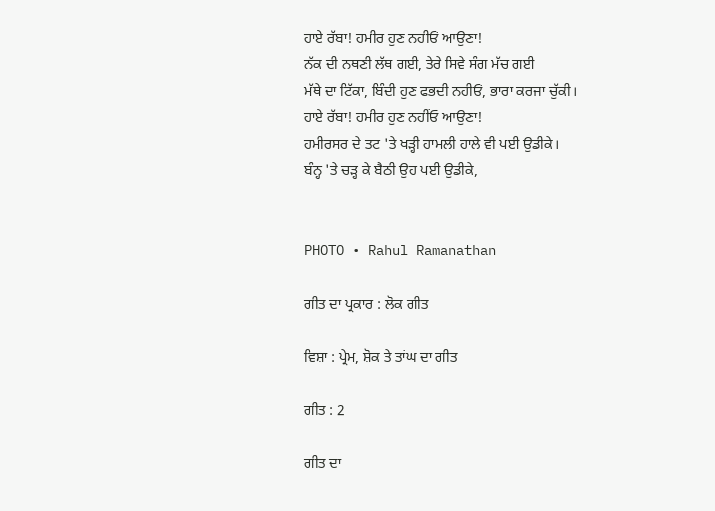ਹਾਏ ਰੱਬਾ! ਹਮੀਰ ਹੁਣ ਨਹੀਓਂ ਆਉਣਾ!
ਨੱਕ ਦੀ ਨਥਣੀ ਲੱਥ ਗਈ, ਤੇਰੇ ਸਿਵੇ ਸੰਗ ਮੱਚ ਗਈ
ਮੱਥੇ ਦਾ ਟਿੱਕਾ, ਬਿੰਦੀ ਹੁਣ ਫਭਦੀ ਨਹੀਓਂ, ਭਾਰਾ ਕਰਜਾ ਚੁੱਕੀ।
ਹਾਏ ਰੱਬਾ! ਹਮੀਰ ਹੁਣ ਨਹੀਂਓ ਆਉਣਾ!
ਹਮੀਰਸਰ ਦੇ ਤਟ 'ਤੇ ਖੜ੍ਹੀ ਹਾਮਲੀ ਹਾਲੇ ਵੀ ਪਈ ਉਡੀਕੇ।
ਬੰਨ੍ਹ 'ਤੇ ਚੜ੍ਹ ਕੇ ਬੈਠੀ ਉਹ ਪਈ ਉਡੀਕੇ,


PHOTO • Rahul Ramanathan

ਗੀਤ ਦਾ ਪ੍ਰਕਾਰ : ਲੋਕ ਗੀਤ

ਵਿਸ਼ਾ : ਪ੍ਰੇਮ, ਸ਼ੋਕ ਤੇ ਤਾਂਘ ਦਾ ਗੀਤ

ਗੀਤ : 2

ਗੀਤ ਦਾ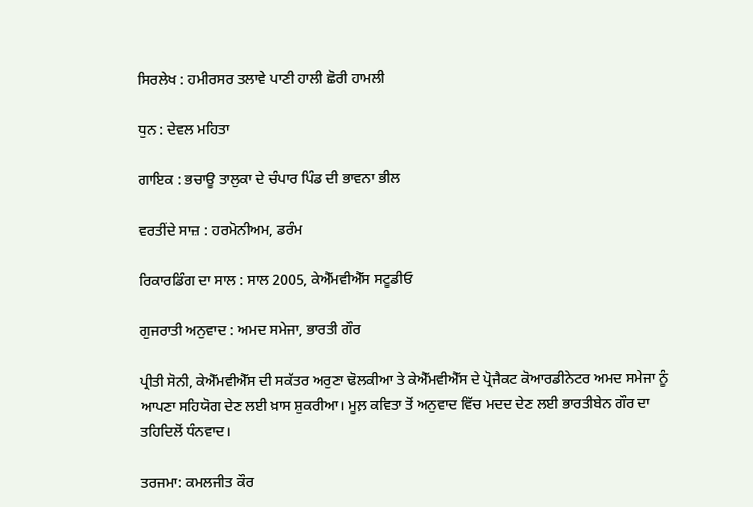ਸਿਰਲੇਖ : ਹਮੀਰਸਰ ਤਲਾਵੇ ਪਾਣੀ ਹਾਲੀ ਛੋਰੀ ਹਾਮਲੀ

ਧੁਨ : ਦੇਵਲ ਮਹਿਤਾ

ਗਾਇਕ : ਭਚਾਊ ਤਾਲੁਕਾ ਦੇ ਚੰਪਾਰ ਪਿੰਡ ਦੀ ਭਾਵਨਾ ਭੀਲ

ਵਰਤੀਂਦੇ ਸਾਜ਼ : ਹਰਮੋਨੀਅਮ, ਡਰੰਮ

ਰਿਕਾਰਡਿੰਗ ਦਾ ਸਾਲ : ਸਾਲ 2005, ਕੇਐੱਮਵੀਐੱਸ ਸਟੂਡੀਓ

ਗੁਜਰਾਤੀ ਅਨੁਵਾਦ : ਅਮਦ ਸਮੇਜਾ, ਭਾਰਤੀ ਗੌਰ

ਪ੍ਰੀਤੀ ਸੋਨੀ, ਕੇਐੱਮਵੀਐੱਸ ਦੀ ਸਕੱਤਰ ਅਰੁਣਾ ਢੋਲਕੀਆ ਤੇ ਕੇਐੱਮਵੀਐੱਸ ਦੇ ਪ੍ਰੋਜੈਕਟ ਕੋਆਰਡੀਨੇਟਰ ਅਮਦ ਸਮੇਜਾ ਨੂੰ ਆਪਣਾ ਸਹਿਯੋਗ ਦੇਣ ਲਈ ਖ਼ਾਸ ਸ਼ੁਕਰੀਆ। ਮੂਲ਼ ਕਵਿਤਾ ਤੋਂ ਅਨੁਵਾਦ ਵਿੱਚ ਮਦਦ ਦੇਣ ਲਈ ਭਾਰਤੀਬੇਨ ਗੌਰ ਦਾ ਤਹਿਦਿਲੋਂ ਧੰਨਵਾਦ।

ਤਰਜਮਾ: ਕਮਲਜੀਤ ਕੌਰ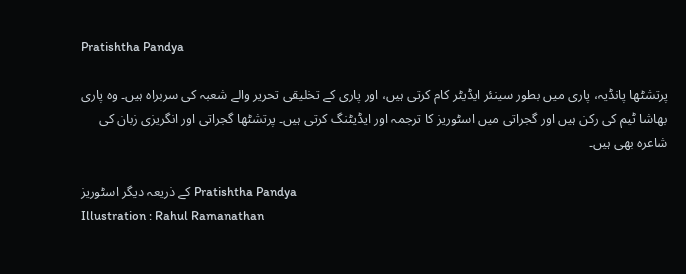Pratishtha Pandya

پرتشٹھا پانڈیہ، پاری میں بطور سینئر ایڈیٹر کام کرتی ہیں، اور پاری کے تخلیقی تحریر والے شعبہ کی سربراہ ہیں۔ وہ پاری بھاشا ٹیم کی رکن ہیں اور گجراتی میں اسٹوریز کا ترجمہ اور ایڈیٹنگ کرتی ہیں۔ پرتشٹھا گجراتی اور انگریزی زبان کی شاعرہ بھی ہیں۔

کے ذریعہ دیگر اسٹوریز Pratishtha Pandya
Illustration : Rahul Ramanathan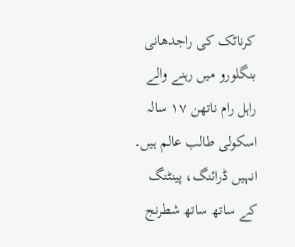کرناٹک کی راجدھانی بنگلورو میں رہنے والے راہل رام ناتھن ۱۷ سالہ اسکولی طالب عالم ہیں۔ انہیں ڈرائنگ، پینٹنگ کے ساتھ ساتھ شطرنج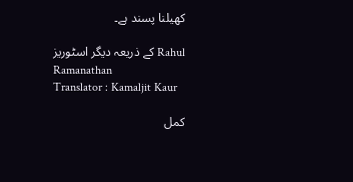کھیلنا پسند ہے۔

کے ذریعہ دیگر اسٹوریز Rahul Ramanathan
Translator : Kamaljit Kaur

کمل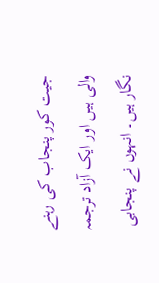جیت کور پنجاب کی رہنے والی ہیں اور ایک آزاد ترجمہ نگار ہیں۔ انہوں نے پنجابی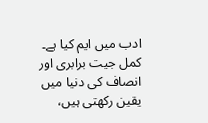ادب میں ایم کیا ہے۔ کمل جیت برابری اور انصاف کی دنیا میں یقین رکھتی ہیں،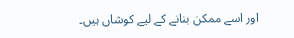اور اسے ممکن بنانے کے لیے کوشاں ہیں۔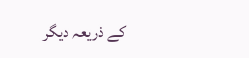کے ذریعہ دیگر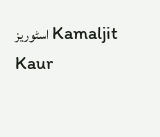اسٹوریز Kamaljit Kaur